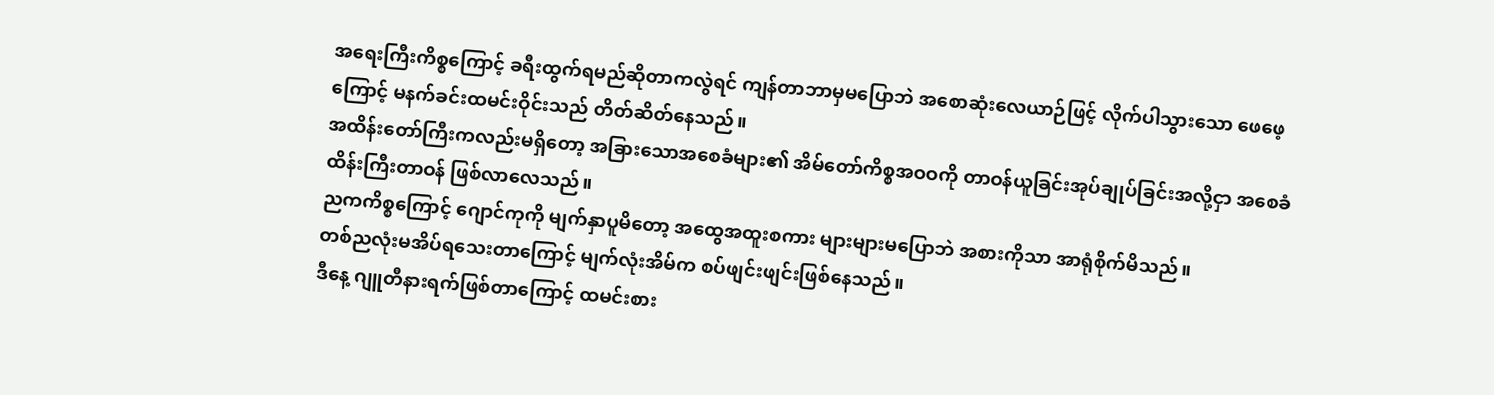အရေးကြီးကိစ္စကြောင့် ခရီးထွက်ရမည်ဆိုတာကလွဲရင် ကျန်တာဘာမှမပြောဘဲ အစောဆုံးလေယာဉ်ဖြင့် လိုက်ပါသွားသော ဖေဖေ့ကြောင့် မနက်ခင်းထမင်းဝိုင်းသည် တိတ်ဆိတ်နေသည်။
အထိန်းတော်ကြီးကလည်းမရှိတော့ အခြားသောအစေခံများ၏ အိမ်တော်ကိစ္စအဝဝကို တာဝန်ယူခြင်းအုပ်ချုပ်ခြင်းအလို့ငှာ အစေခံထိန်းကြီးတာဝန် ဖြစ်လာလေသည်။
ညကကိစ္စကြောင့် ဂျောင်ကုကို မျက်နှာပူမိတော့ အထွေအထူးစကား များများမပြောဘဲ အစားကိုသာ အာရုံစိုက်မိသည်။
တစ်ညလုံးမအိပ်ရသေးတာကြောင့် မျက်လုံးအိမ်က စပ်ဖျင်းဖျင်းဖြစ်နေသည်။
ဒီနေ့ ဂျူတီနားရက်ဖြစ်တာကြောင့် ထမင်းစား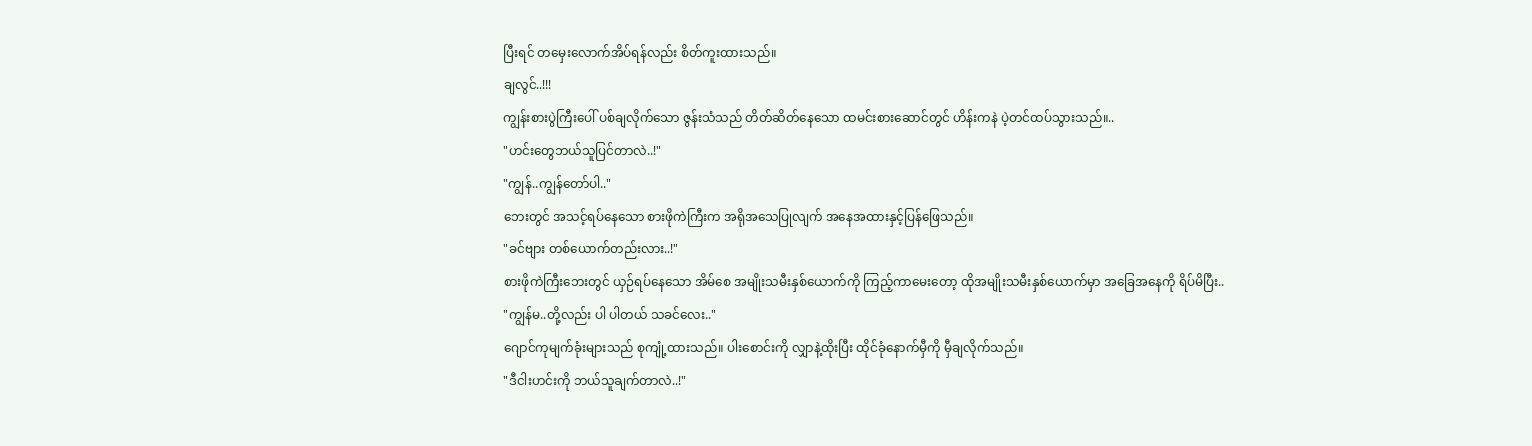ပြီးရင် တမှေးလောက်အိပ်ရန်လည်း စိတ်ကူးထားသည်။
ချလွင်..!!!
ကျွန်းစားပွဲကြီးပေါ် ပစ်ချလိုက်သော ဇွန်းသံသည် တိတ်ဆိတ်နေသော ထမင်းစားဆောင်တွင် ဟိန်းကနဲ ပဲ့တင်ထပ်သွားသည်။..
"ဟင်းတွေဘယ်သူပြင်တာလဲ..!"
"ကျွန်..ကျွန်တော်ပါ.."
ဘေးတွင် အသင့်ရပ်နေသော စားဖိုကဲကြီးက အရိုအသေပြုလျက် အနေအထားနှင့်ပြန်ဖြေသည်။
"ခင်ဗျား တစ်ယောက်တည်းလား..!"
စားဖိုကဲကြီးဘေးတွင် ယှဉ်ရပ်နေသော အိမ်စေ အမျိုးသမီးနှစ်ယောက်ကို ကြည့်ကာမေးတော့ ထိုအမျိုးသမီးနှစ်ယောက်မှာ အခြေအနေကို ရိပ်မိပြီး..
"ကျွန်မ..တို့လည်း ပါ ပါတယ် သခင်လေး.."
ဂျောင်ကုမျက်ခုံးများသည် စုကျုံ့ထားသည်။ ပါးစောင်းကို လျှာနဲ့ထိုးပြီး ထိုင်ခုံနောက်မှီကို မှီချလိုက်သည်။
"ဒီငါးဟင်းကို ဘယ်သူချက်တာလဲ..!"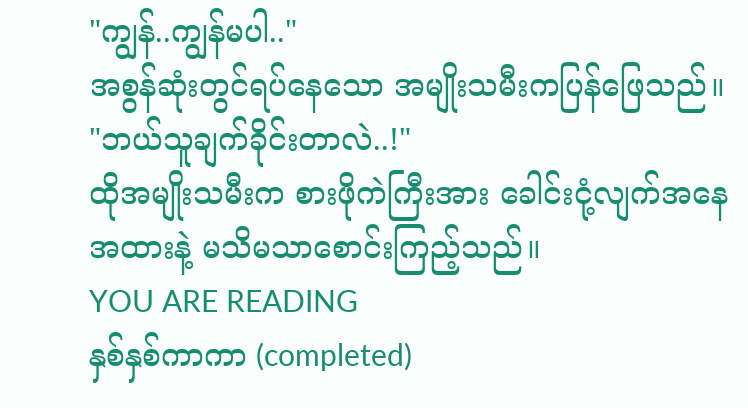"ကျွန်..ကျွန်မပါ.."
အစွန်ဆုံးတွင်ရပ်နေသော အမျိုးသမီးကပြန်ဖြေသည်။
"ဘယ်သူချက်ခိုင်းတာလဲ..!"
ထိုအမျိုးသမီးက စားဖိုကဲကြီးအား ခေါင်းငုံ့လျက်အနေအထားနဲ့ မသိမသာစောင်းကြည့်သည်။
YOU ARE READING
နှစ်နှစ်ကာကာ (completed)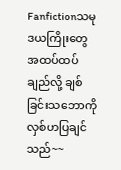Fanfictionသမုဒယကြိုးတွေ အထပ်ထပ်ချည်လို့ ချစ်ခြင်းသဘောကို လှစ်ဟပြချင်သည်~~